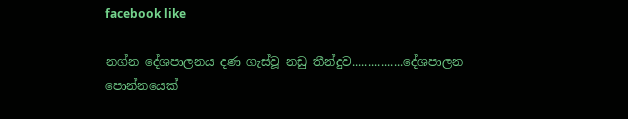facebook like

නග්න දේශපාලනය දණ ගැස්‌වූ නඩු තීන්දුව................දේශපාලන පොන්නයෙක්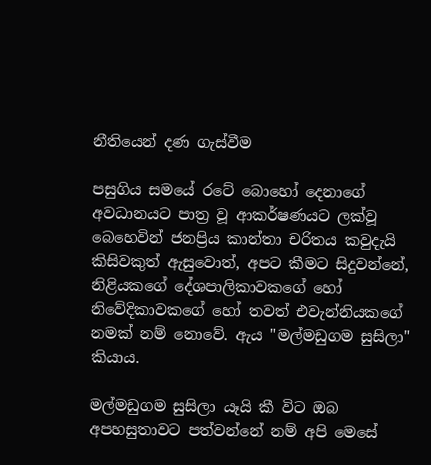නීතියෙන් දණ ගැස්වීම

පසුගිය සමයේ රටේ බොහෝ දෙනාගේ අවධානයට පාත්‍ර වූ ආකර්ෂණයට ලක්‌වූ බෙහෙවින් ජනප්‍රිය කාන්තා චරිතය කවුදැයි කිසිවකුත් ඇසුවොත්, අපට කීමට සිදුවන්නේ, නිළියකගේ දේශපාලිකාවකගේ හෝ නිවේදිකාවකගේ හෝ තවත් එවැන්නියකගේ නමක්‌ නම් නොවේ. ඇය "මල්මඩුගම සුසිලා" කියාය.

මල්මඩුගම සුසිලා යෑයි කී විට ඔබ අපහසුතාවට පත්වන්නේ නම් අපි මෙසේ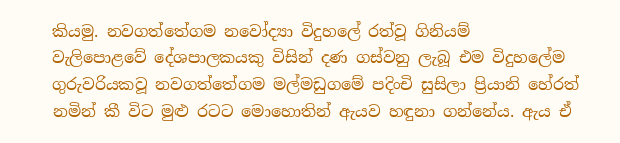කියමු. නවගත්තේගම නවෝද්‍යා විදුහලේ රත්වූ ගිනියම්
වැලිපොළවේ දේශපාලකයකු විසින් දණ ගස්‌වනු ලැබූ එම විදුහලේම ගුරුවරියකවූ නවගත්තේගම මල්මඩුගමේ පදිංචි සුසිලා ප්‍රියානි හේරත් නමින් කී විට මුළු රටට මොහොතින් ඇයව හඳුනා ගන්නේය. ඇය ඒ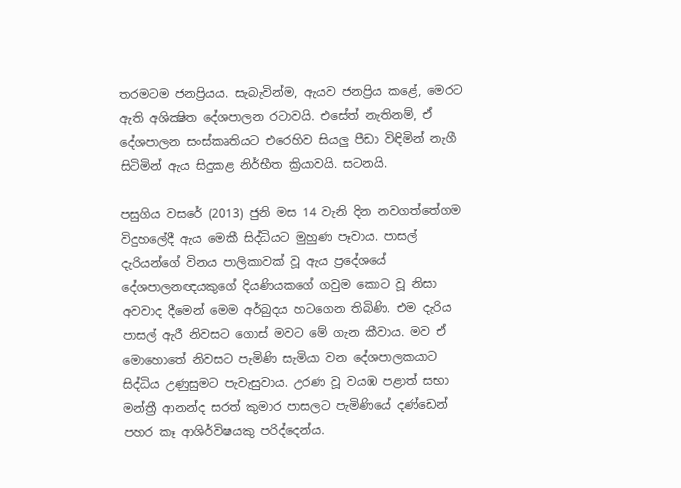තරමටම ජනප්‍රියය. සැබැවින්ම, ඇයව ජනප්‍රිය කළේ, මෙරට ඇති අශික්‍ෂිත දේශපාලන රටාවයි. එසේත් නැතිනම්, ඒ දේශපාලන සංස්‌කෘතියට එරෙහිව සියලු පීඩා විඳිමින් නැගී සිටිමින් ඇය සිදුකළ නිර්භීත ක්‍රියාවයි. සටනයි.

පසුගිය වසරේ (2013) ජුනි මස 14 වැනි දින නවගත්තේගම විදුහලේදී ඇය මෙකී සිද්ධියට මුහුණ පෑවාය. පාසල් දැරියන්ගේ විනය පාලිකාවක්‌ වූ ඇය ප්‍රදේශයේ දේශපාලනඥයකුගේ දියණියකගේ ගවුම කොට වූ නිසා අවවාද දීමෙන් මෙම අර්බුදය හටගෙන තිබිණි. එම දැරිය පාසල් ඇරී නිවසට ගොස්‌ මවට මේ ගැන කීවාය. මව ඒ මොහොතේ නිවසට පැමිණි සැමියා වන දේශපාලකයාට සිද්ධිය උණුසුමට පැවැසුවාය. උරණ වූ වයඹ පළාත් සභා මන්ත්‍රී ආනන්ද සරත් කුමාර පාසලට පැමිණියේ දණ්‌ඩෙන් පහර කෑ ආශිර්විෂයකු පරිද්දෙන්ය.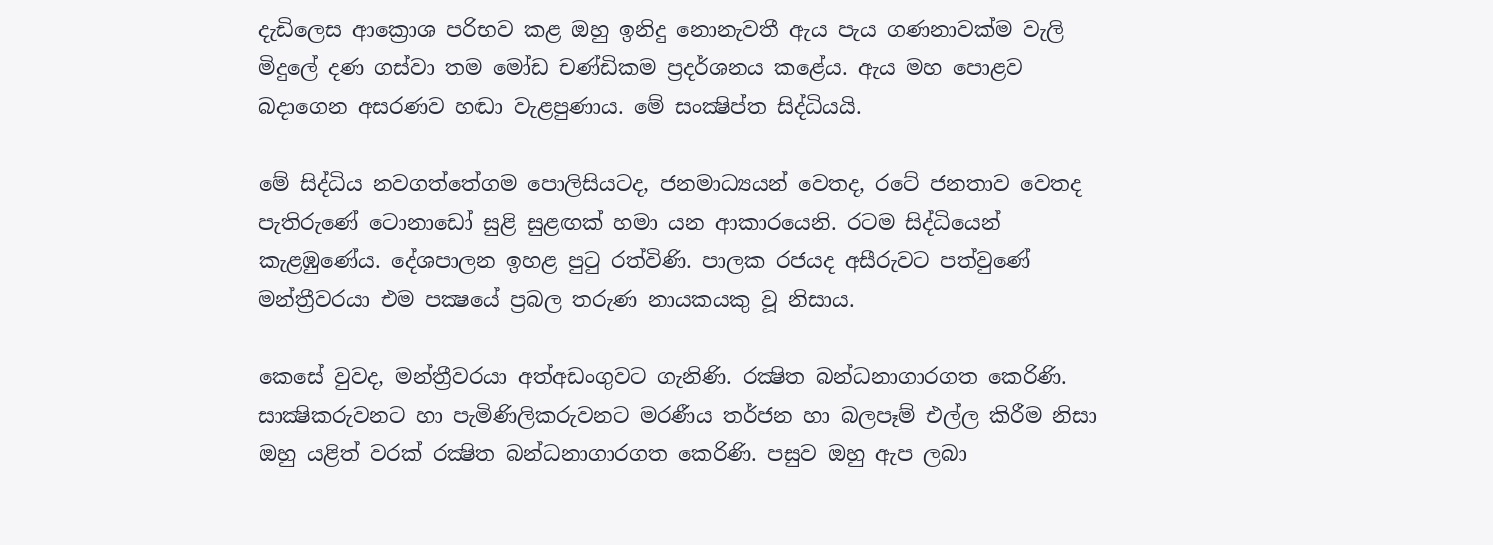දැඩිලෙස ආක්‍රොශ පරිභව කළ ඔහු ඉනිදු නොනැවතී ඇය පැය ගණනාවක්‌ම වැලි මිදුලේ දණ ගස්‌වා තම මෝඩ චණ්‌ඩිකම ප්‍රදර්ශනය කළේය. ඇය මහ පොළව බදාගෙන අසරණව හඬා වැළපුණාය. මේ සංක්‍ෂිප්ත සිද්ධියයි.

මේ සිද්ධිය නවගත්තේගම පොලිසියටද, ජනමාධ්‍යයන් වෙතද, රටේ ජනතාව වෙතද පැතිරුණේ ටොනාඩෝ සුළි සුළඟක්‌ හමා යන ආකාරයෙනි. රටම සිද්ධියෙන් කැළඹුණේය. දේශපාලන ඉහළ පුටු රත්විණි. පාලක රජයද අසීරුවට පත්වුණේ මන්ත්‍රීවරයා එම පක්‍ෂයේ ප්‍රබල තරුණ නායකයකු වූ නිසාය.

කෙසේ වුවද, මන්ත්‍රීවරයා අත්අඩංගුවට ගැනිණි. රක්‍ෂිත බන්ධනාගාරගත කෙරිණි. සාක්‍ෂිකරුවනට හා පැමිණිලිකරුවනට මරණීය තර්ජන හා බලපෑම් එල්ල කිරීම නිසා ඔහු යළිත් වරක්‌ රක්‍ෂිත බන්ධනාගාරගත කෙරිණි. පසුව ඔහු ඇප ලබා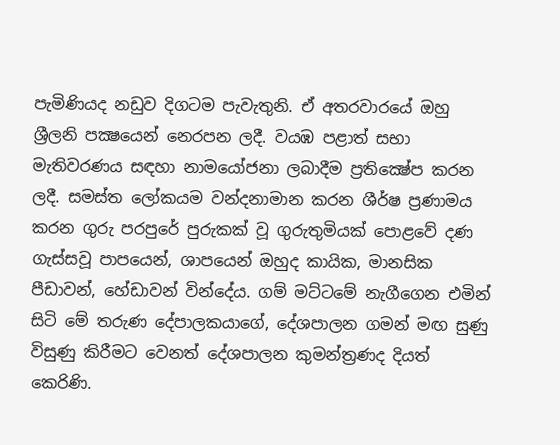පැමිණියද නඩුව දිගටම පැවැතුනි. ඒ අතරවාරයේ ඔහු ශ්‍රීලනි පක්‍ෂයෙන් නෙරපන ලදී. වයඹ පළාත් සභා මැතිවරණය සඳහා නාමයෝජනා ලබාදීම ප්‍රතික්‍ෂේප කරන ලදී. සමස්‌ත ලෝකයම වන්දනාමාන කරන ශීර්ෂ ප්‍රණාමය කරන ගුරු පරපුරේ පුරුකක්‌ වූ ගුරුතුමියක්‌ පොළවේ දණ ගැස්‌සවූ පාපයෙන්, ශාපයෙන් ඔහුද කායික, මානසික පීඩාවන්, හේඩාවන් වින්දේය. ගම් මට්‌ටමේ නැගීගෙන එමින් සිටි මේ තරුණ දේපාලකයාගේ, දේශපාලන ගමන් මඟ සුණු විසුණු කිරීමට වෙනත් දේශපාලන කුමන්ත්‍රණද දියත් කෙරිණි.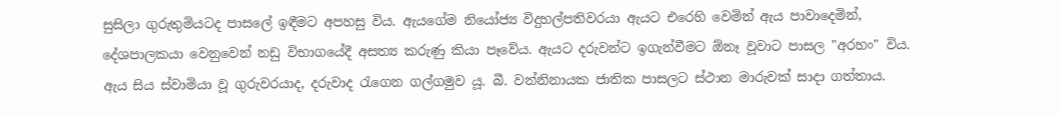සුසිලා ගුරුතුමියටද පාසලේ ඉඳීමට අපහසු විය. ඇයගේම නියෝජ්‍ය විදුහල්පතිවරයා ඇයට එරෙහි වෙමින් ඇය පාවාදෙමින්, දේශපාලකයා වෙනුවෙන් නඩු විභාගයේදී අසත්‍ය කරුණු කියා පෑවේය. ඇයට දරුවන්ට ඉගැන්වීමට ඕනෑ වූවාට පාසල "අරහං" විය. ඇය සිය ස්‌වාමියා වූ ගුරුවරයාද, දරුවාද රැගෙන ගල්ගමුව යූ. බී. වන්නිනායක ජාතික පාසලට ස්‌ථාන මාරුවක්‌ සාදා ගත්තාය.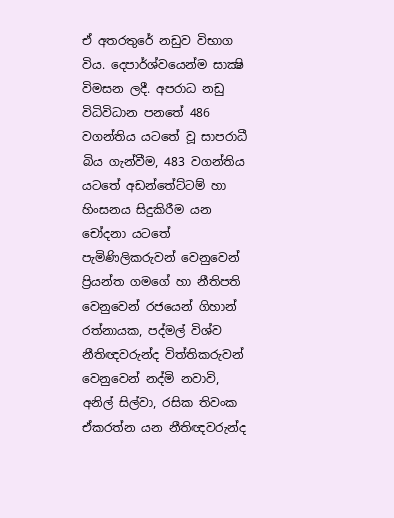ඒ අතරතුරේ නඩුව විභාග විය. දෙපාර්ශ්වයෙන්ම සාක්‍ෂි විමසන ලදී. අපරාධ නඩු විධිවිධාන පනතේ 486 වගන්තිය යටතේ වූ සාපරාධී බිය ගැන්වීම, 483 වගන්තිය යටතේ අඩන්තේට්‌ටම් හා හිංසනය සිදුකිරීම යන චෝදනා යටතේ පැමිණිලිකරුවන් වෙනුවෙන් ප්‍රියන්ත ගමගේ හා නීතිපති වෙනුවෙන් රජයෙන් ගිහාන් රත්නායක, පද්මල් විශ්ව නීතිඥවරුන්ද විත්තිකරුවන් වෙනුවෙන් නද්මි නවාවි, අනිල් සිල්වා, රසික තිවංක ඒකරත්න යන නීතිඥවරුන්ද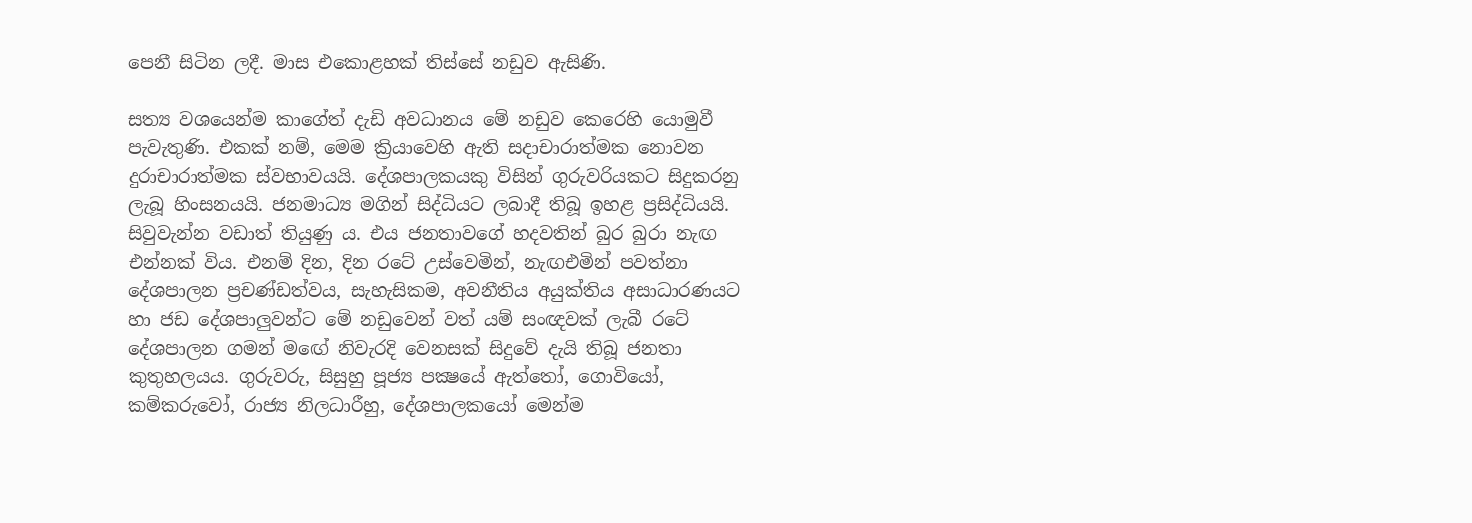පෙනී සිටින ලදී. මාස එකොළහක්‌ තිස්‌සේ නඩුව ඇසිණි.

සත්‍ය වශයෙන්ම කාගේත් දැඩි අවධානය මේ නඩුව කෙරෙහි යොමුවී පැවැතුණි. එකක්‌ නම්, මෙම ක්‍රියාවෙහි ඇති සදාචාරාත්මක නොවන දුරාචාරාත්මක ස්‌වභාවයයි. දේශපාලකයකු විසින් ගුරුවරියකට සිදුකරනු ලැබූ හිංසනයයි. ජනමාධ්‍ය මගින් සිද්ධියට ලබාදී තිබූ ඉහළ ප්‍රසිද්ධියයි. සිවුවැන්න වඩාත් තියුණු ය. එය ජනතාවගේ හදවතින් බුර බුරා නැඟ එන්නක්‌ විය. එනම් දින, දින රටේ උස්‌වෙමින්, නැඟඑමින් පවත්නා දේශපාලන ප්‍රචණ්‌ඩත්වය, සැහැසිකම, අවනීතිය අයුක්‌තිය අසාධාරණයට හා ජඩ දේශපාලුවන්ට මේ නඩුවෙන් වත් යම් සංඥවක්‌ ලැබී රටේ දේශපාලන ගමන් මඟේ නිවැරදි වෙනසක්‌ සිදුවේ දැයි තිබූ ජනතා කුතුහලයය. ගුරුවරු, සිසුහු පූජ්‍ය පක්‍ෂයේ ඇත්තෝ, ගොවියෝ, කම්කරුවෝ, රාජ්‍ය නිලධාරීහු, දේශපාලකයෝ මෙන්ම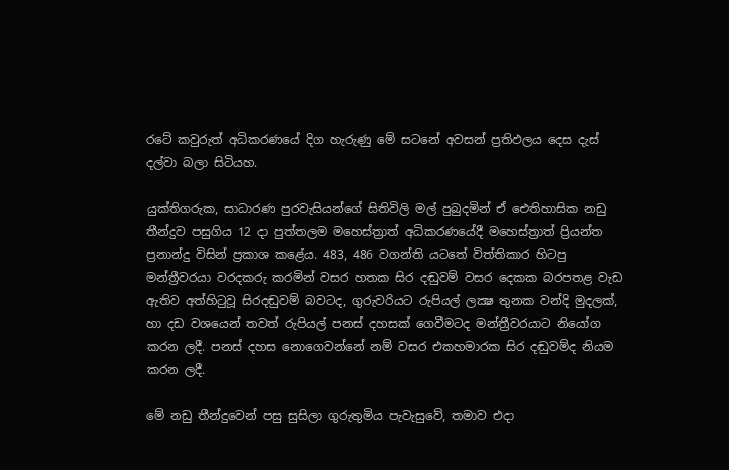රටේ කවුරුත් අධිකරණයේ දිග හැරුණු මේ සටනේ අවසන් ප්‍රතිඵලය දෙස දැස්‌ දල්වා බලා සිටියහ.

යුක්‌තිගරුක, සාධාරණ පුරවැසියන්ගේ සිතිවිලි මල් පුබුදමින් ඒ ඓතිහාසික නඩු තීන්දුව පසුගිය 12 දා පුත්තලම මහෙස්‌ත්‍රාත් අධිකරණයේදී මහෙස්‌ත්‍රාත් ප්‍රියන්ත ප්‍රනාන්දු විසින් ප්‍රකාශ කළේය. 483, 486 වගන්ති යටතේ විත්තිකාර හිටපු මන්ත්‍රීවරයා වරදකරු කරමින් වසර හතක සිර දඬුවම් වසර දෙකක බරපතළ වැඩ ඇතිව අත්හිටුවූ සිරදඬුවම් බවටද, ගුරුවරියට රුපියල් ලක්‍ෂ තුනක වන්දි මුදලක්‌, හා දඩ වශයෙන් තවත් රුපියල් පනස්‌ දහසක්‌ ගෙවීමටද මන්ත්‍රීවරයාට නියෝග කරන ලදී. පනස්‌ දහස නොගෙවන්නේ නම් වසර එකහමාරක සිර දඬුවම්ද නියම කරන ලදී.

මේ නඩු තීන්දුවෙන් පසු සුසිලා ගුරුතුමිය පැවැසුවේ, තමාව එදා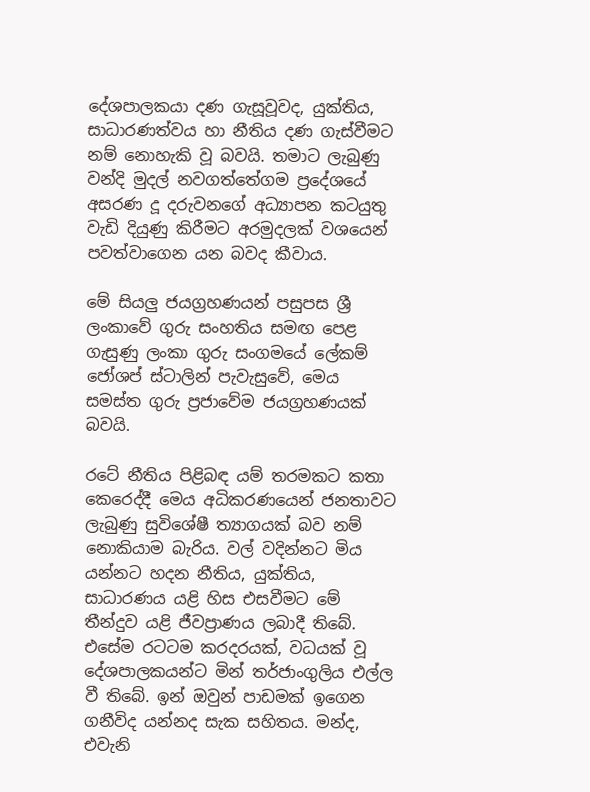දේශපාලකයා දණ ගැසූවූවද, යුක්‌තිය, සාධාරණත්වය හා නීතිය දණ ගැස්‌වීමට නම් නොහැකි වූ බවයි. තමාට ලැබුණු වන්දි මුදල් නවගත්තේගම ප්‍රදේශයේ අසරණ දූ දරුවනගේ අධ්‍යාපන කටයුතු වැඩි දියුණු කිරීමට අරමුදලක්‌ වශයෙන් පවත්වාගෙන යන බවද කීවාය.

මේ සියලු ජයග්‍රහණයන් පසුපස ශ්‍රී ලංකාවේ ගුරු සංහතිය සමඟ පෙළ ගැසුණු ලංකා ගුරු සංගමයේ ලේකම් ජෝශප් ස්‌ටාලින් පැවැසුවේ, මෙය සමස්‌ත ගුරු ප්‍රජාවේම ජයග්‍රහණයක්‌ බවයි.

රටේ නීතිය පිළිබඳ යම් තරමකට කතා කෙරෙද්දී මෙය අධිකරණයෙන් ජනතාවට ලැබුණු සුවිශේෂී ත්‍යාගයක්‌ බව නම් නොකියාම බැරිය. වල් වදින්නට මිය යන්නට හදන නීතිය, යුක්‌තිය, සාධාරණය යළි හිස එසවීමට මේ තීන්දුව යළි ජීවප්‍රාණය ලබාදී තිබේ. එසේම රටටම කරදරයක්‌, වධයක්‌ වූ දේශපාලකයන්ට මින් තර්ජාංගුලිය එල්ල වී තිබේ. ඉන් ඔවුන් පාඩමක්‌ ඉගෙන ගනීවිද යන්නද සැක සහිතය. මන්ද, එවැනි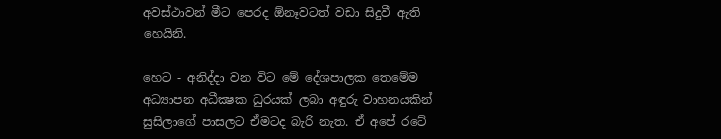අවස්‌ථාවන් මීට පෙරද ඕනෑවටත් වඩා සිදුවී ඇති හෙයිනි.

හෙට - අනිද්දා වන විට මේ දේශපාලක තෙමේම අධ්‍යාපන අධීක්‍ෂක ධුරයක්‌ ලබා අඳුරු වාහනයකින් සුසිලාගේ පාසලට ඒමටද බැරි නැත. ඒ අපේ රටේ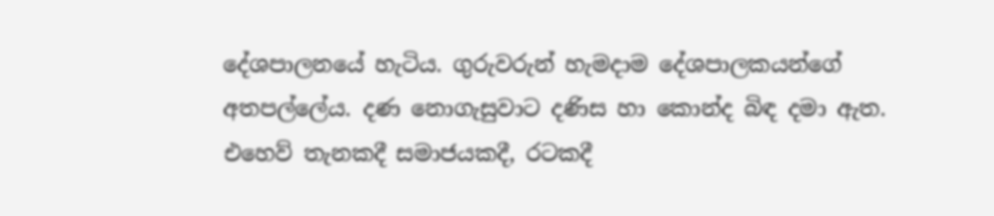දේශපාලනයේ හැටිය. ගුරුවරුන් හැමදාම දේශපාලකයන්ගේ අතපල්ලේය. දණ නොගැසුවාට දණිස හා කොන්ද බිඳ දමා ඇත. එහෙව් තැනකදී සමාජයකදී, රටකදී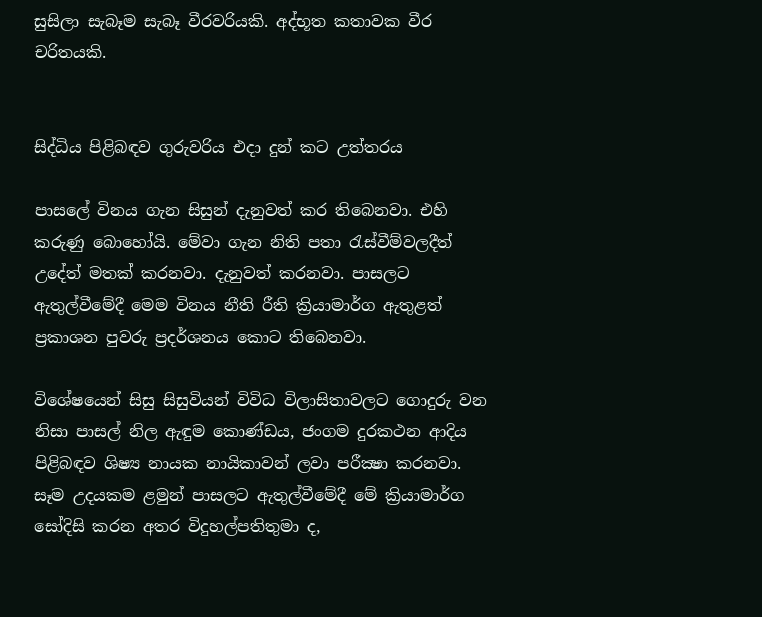සුසිලා සැබෑම සැබෑ වීරවරියකි. අද්භූත කතාවක වීර චරිතයකි.


සිද්ධිය පිළිබඳව ගුරුවරිය එදා දුන් කට උත්තරය

පාසලේ විනය ගැන සිසුන් දැනුවත් කර තිබෙනවා. එහි කරුණු බොහෝයි. මේවා ගැන නිති පතා රැස්‌වීම්වලදීත් උදේත් මතක්‌ කරනවා. දැනුවත් කරනවා. පාසලට ඇතුල්වීමේදී මෙම විනය නීති රීති ක්‍රියාමාර්ග ඇතුළත් ප්‍රකාශන පුවරු ප්‍රදර්ශනය කොට තිබෙනවා.

විශේෂයෙන් සිසු සිසුවියන් විවිධ විලාසිතාවලට ගොදුරු වන නිසා පාසල් නිල ඇඳුම කොණ්‌ඩය, ජංගම දුරකථන ආදිය පිළිබඳව ශිෂ්‍ය නායක නායිකාවන් ලවා පරීක්‍ෂා කරනවා. සෑම උදයකම ළමුන් පාසලට ඇතුල්වීමේදී මේ ක්‍රියාමාර්ග සෝදිසි කරන අතර විදුහල්පතිතුමා ද,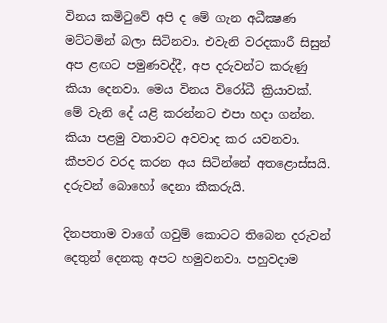විනය කමිටුවේ අපි ද මේ ගැන අධීක්‍ෂණ මට්‌ටමින් බලා සිටිනවා. එවැනි වරදකාරී සිසුන් අප ළඟට පමුණවද්දී, අප දරුවන්ට කරුණු කියා දෙනවා. මෙය විනය විරෝධී ක්‍රියාවක්‌. මේ වැනි දේ යළි කරන්නට එපා හදා ගන්න. කියා පළමු වතාවට අවවාද කර යවනවා. කීපවර වරද කරන අය සිටින්නේ අතළොස්‌සයි. දරුවන් බොහෝ දෙනා කීකරුයි.

දිනපතාම වාගේ ගවුම් කොටට තිබෙන දරුවන් දෙතුන් දෙනකු අපට හමුවනවා. පහුවදාම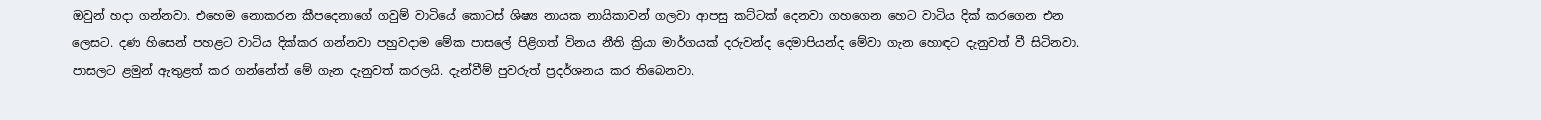ඔවුන් හදා ගන්නවා. එහෙම නොකරන කීපදෙනාගේ ගවුම් වාටියේ කොටස්‌ ශිෂ්‍ය නායක නායිකාවන් ගලවා ආපසු කට්‌ටක්‌ දෙනවා ගහගෙන හෙට වාටිය දික්‌ කරගෙන එන ලෙසට. දණ හිසෙන් පහළට වාටිය දික්‌කර ගන්නවා පහුවදාම මේක පාසලේ පිළිගත් විනය නීති ක්‍රියා මාර්ගයක්‌ දරුවන්ද දෙමාපියන්ද මේවා ගැන හොඳට දැනුවත් වී සිටිනවා. පාසලට ළමුන් ඇතුළත් කර ගන්නේත් මේ ගැන දැනුවත් කරලයි. දැන්වීම් පුවරුත් ප්‍රදර්ශනය කර තිබෙනවා.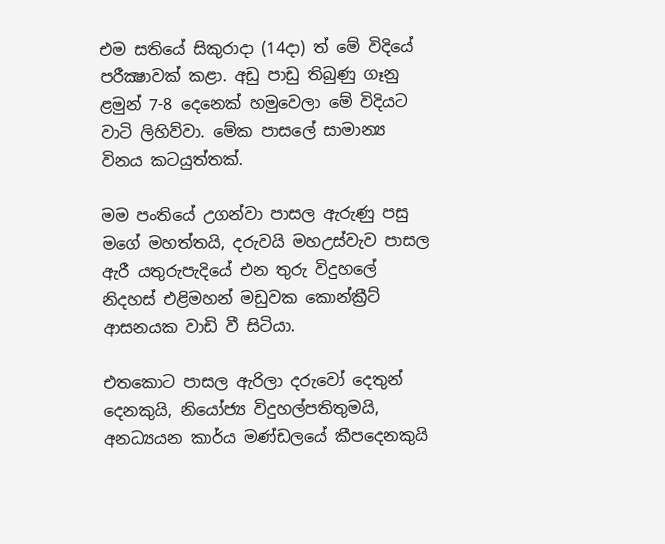එම සතියේ සිකුරාදා (14දා) ත් මේ විදියේ පරීක්‍ෂාවක්‌ කළා. අඩු පාඩු තිබුණු ගෑනු ළමුන් 7-8 දෙනෙක්‌ හමුවෙලා මේ විදියට වාටි ලිහිව්වා. මේක පාසලේ සාමාන්‍ය විනය කටයුත්තක්‌.

මම පංතියේ උගන්වා පාසල ඇරුණු පසු මගේ මහත්තයි, දරුවයි මහඋස්‌වැව පාසල ඇරී යතුරුපැදියේ එන තුරු විදුහලේ නිදහස්‌ එළිමහන් මඩුවක කොන්ක්‍රීට්‌ ආසනයක වාඩි වී සිටියා.

එතකොට පාසල ඇරිලා දරුවෝ දෙතුන් දෙනකුයි, නියෝජ්‍ය විදුහල්පතිතුමයි, අනධ්‍යයන කාර්ය මණ්‌ඩලයේ කීපදෙනකුයි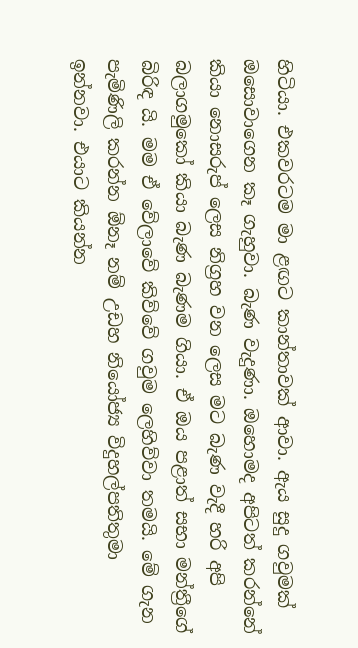හිටියා. එකවරටම මා ළඟට කාන්තාවක්‌ ආවා. ඇය සුදු ගවුමක්‌ ඔසොවාගෙන කෑ ගැහුවා. බැණ වැදුණා. ඔහොමද අපිටත් කරන්නේ කියා නොසරුප් ලෙස නිග්‍රහ වන ලෙස මට බැණ වැදී හරි අපි බලාගමුකෝ කියා බැණ බැණම ගියා. ඒ ඔය පළාත් සභා මන්ත්‍රීගේ බිරිඳ යි. මම ඒ වේලාවේ කිව්වේ ගවුම ලෙහිව්වා තමයි. මේ ගැන පැමිණිලි කරන්න ඕනෑ නම් උඩහ නියෝජ්‍ය විදුහල්පතිතුමා ඉන්නවා. එයාට කියන්න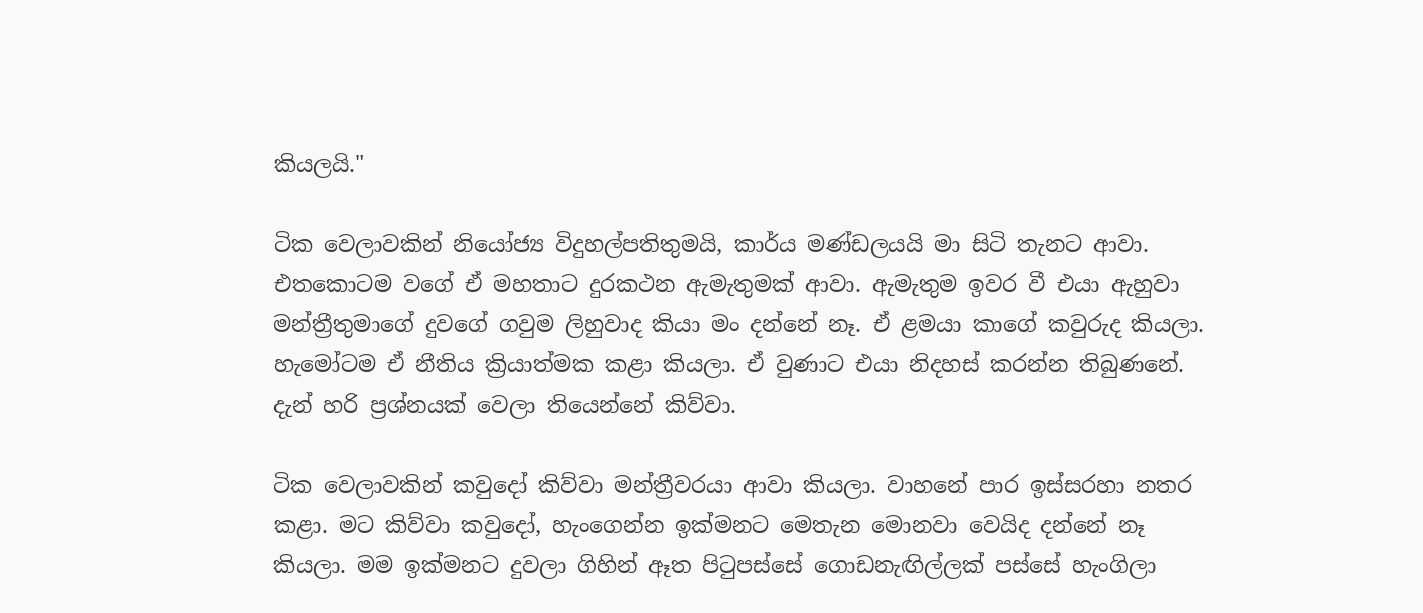කියලයි."

ටික වෙලාවකින් නියෝජ්‍ය විදුහල්පතිතුමයි, කාර්ය මණ්‌ඩලයයි මා සිටි තැනට ආවා. එතකොටම වගේ ඒ මහතාට දුරකථන ඇමැතුමක්‌ ආවා. ඇමැතුම ඉවර වී එයා ඇහුවා මන්ත්‍රීතුමාගේ දුවගේ ගවුම ලිහුවාද කියා මං දන්නේ නෑ. ඒ ළමයා කාගේ කවුරුද කියලා. හැමෝටම ඒ නීතිය ක්‍රියාත්මක කළා කියලා. ඒ වුණාට එයා නිදහස්‌ කරන්න තිබුණනේ. දැන් හරි ප්‍රශ්නයක්‌ වෙලා තියෙන්නේ කිව්වා.

ටික වෙලාවකින් කවුදෝ කිව්වා මන්ත්‍රීවරයා ආවා කියලා. වාහනේ පාර ඉස්‌සරහා නතර කළා. මට කිව්වා කවුදෝ, හැංගෙන්න ඉක්‌මනට මෙතැන මොනවා වෙයිද දන්නේ නෑ කියලා. මම ඉක්‌මනට දුවලා ගිහින් ඈත පිටුපස්‌සේ ගොඩනැඟිල්ලක්‌ පස්‌සේ හැංගිලා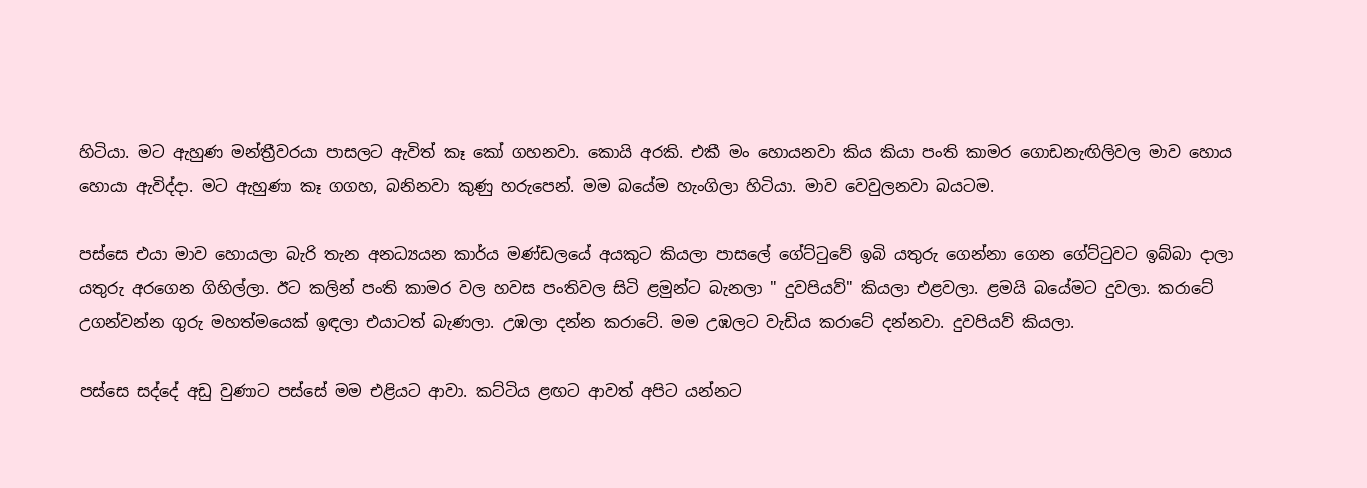හිටියා. මට ඇහුණ මන්ත්‍රීවරයා පාසලට ඇවිත් කෑ කෝ ගහනවා. කොයි අරකි. එකී මං හොයනවා කිය කියා පංති කාමර ගොඩනැඟිලිවල මාව හොය හොයා ඇවිද්දා. මට ඇහුණා කෑ ගගහ, බනිනවා කුණු හරුපෙන්. මම බයේම හැංගිලා හිටියා. මාව වෙවුලනවා බයටම.

පස්‌සෙ එයා මාව හොයලා බැරි තැන අනධ්‍යයන කාර්ය මණ්‌ඩලයේ අයකුට කියලා පාසලේ ගේට්‌ටුවේ ඉබි යතුරු ගෙන්නා ගෙන ගේට්‌ටුවට ඉබ්බා දාලා යතුරු අරගෙන ගිහිල්ලා. ඊට කලින් පංති කාමර වල හවස පංතිවල සිටි ළමුන්ට බැනලා " දුවපියව්" කියලා එළවලා. ළමයි බයේමට දුවලා. කරාටේ උගන්වන්න ගුරු මහත්මයෙක්‌ ඉඳලා එයාටත් බැණලා. උඹලා දන්න කරාටේ. මම උඹලට වැඩිය කරාටේ දන්නවා. දුවපියව් කියලා.

පස්‌සෙ සද්දේ අඩු වුණාට පස්‌සේ මම එළියට ආවා. කට්‌ටිය ළඟට ආවත් අපිට යන්නට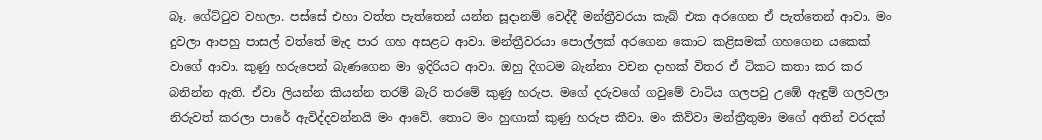බෑ. ගේට්‌ටුව වහලා. පස්‌සේ එහා වත්ත පැත්තෙන් යන්න සූදානම් වෙද්දී මන්ත්‍රීවරයා කැබ් එක අරගෙන ඒ පැත්තෙන් ආවා. මං දුවලා ආපහු පාසල් වත්තේ මැද පාර ගහ අසළට ආවා. මන්ත්‍රීවරයා පොල්ලක්‌ අරගෙන කොට කළිසමක්‌ ගහගෙන යකෙක්‌ වාගේ ආවා. කුණු හරුපෙන් බැණගෙන මා ඉදිරියට ආවා. ඔහු දිගටම බැන්නා වචන දාහක්‌ විතර ඒ ටිකට කතා කර කර බනින්න ඇති. ඒවා ලියන්න කියන්න තරම් බැරි තරමේ කුණු හරුප. මගේ දරුවගේ ගවුමේ වාටිය ගලපවු උඹේ ඇඳුම් ගලවලා නිරුවත් කරලා පාරේ ඇවිද්දවන්නයි මං ආවේ. තොට මං හුඟාක්‌ කුණු හරුප කීවා. මං කිව්වා මන්ත්‍රීතුමා මගේ අතින් වරදක්‌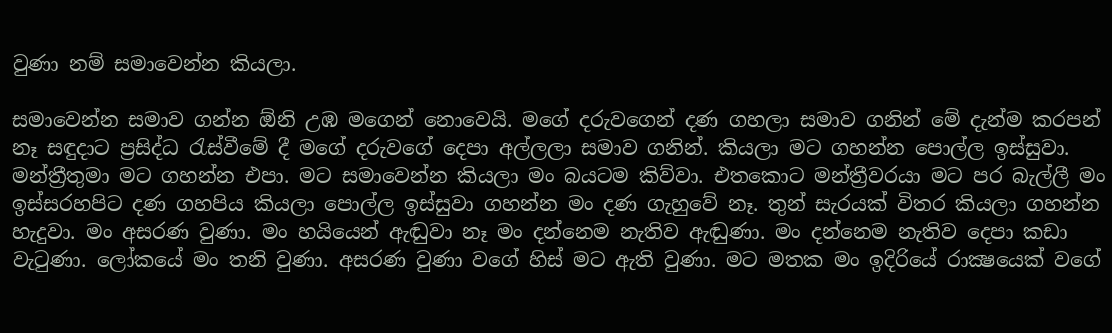වුණා නම් සමාවෙන්න කියලා.

සමාවෙන්න සමාව ගන්න ඕනි උඹ මගෙන් නොවෙයි. මගේ දරුවගෙන් දණ ගහලා සමාව ගනින් මේ දැන්ම කරපන් නෑ සඳුදාට ප්‍රසිද්ධ රැස්‌වීමේ දී මගේ දරුවගේ දෙපා අල්ලලා සමාව ගනින්. කියලා මට ගහන්න පොල්ල ඉස්‌සුවා. මන්ත්‍රීතුමා මට ගහන්න එපා. මට සමාවෙන්න කියලා මං බයටම කිව්වා. එතකොට මන්ත්‍රීවරයා මට පර බැල්ලී මං ඉස්‌සරහපිට දණ ගහපිය කියලා පොල්ල ඉස්‌සුවා ගහන්න මං දණ ගැහුවේ නෑ. තුන් සැරයක්‌ විතර කියලා ගහන්න හැදුවා. මං අසරණ වුණා. මං හයියෙන් ඇඬුවා නෑ මං දන්නෙම නැතිව ඇඬුණා. මං දන්නෙම නැතිව දෙපා කඩා වැටුණා. ලෝකයේ මං තනි වුණා. අසරණ වුණා වගේ හිස්‌ මට ඇති වුණා. මට මතක මං ඉදිරියේ රාක්‍ෂයෙක්‌ වගේ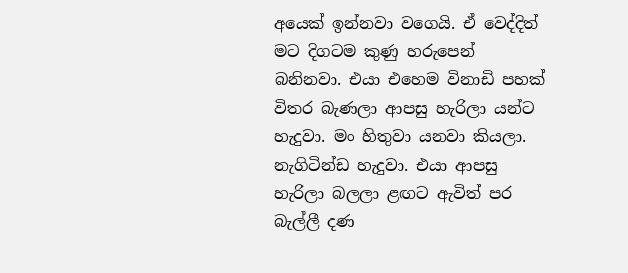අයෙක්‌ ඉන්නවා වගෙයි. ඒ වෙද්දිත් මට දිගටම කුණු හරුපෙන් බනිනවා. එයා එහෙම විනාඩි පහක්‌ විතර බැණලා ආපසු හැරිලා යන්ට හැදුවා. මං හිතුවා යනවා කියලා. නැගිටින්ඩ හැදුවා. එයා ආපසු හැරිලා බලලා ළඟට ඇවිත් පර බැල්ලී දණ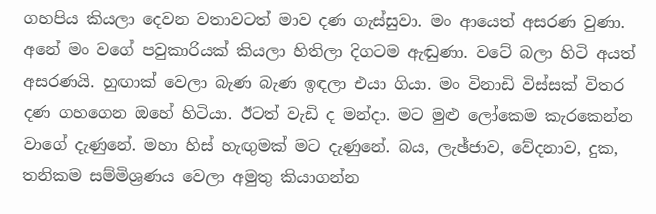ගහපිය කියලා දෙවන වතාවටත් මාව දණ ගැස්‌සුවා. මං ආයෙත් අසරණ වුණා. අනේ මං වගේ පවුකාරියක්‌ කියලා හිතිලා දිගටම ඇඬුණා. වටේ බලා හිටි අයත් අසරණයි. හුඟාක්‌ වෙලා බැණ බැණ ඉඳලා එයා ගියා. මං විනාඩි විස්‌සක්‌ විතර දණ ගහගෙන ඔහේ හිටියා. ඊටත් වැඩි ද මන්දා. මට මුළු ලෝකෙම කැරකෙන්න වාගේ දැණුනේ. මහා හිස්‌ හැඟුමක්‌ මට දැණුනේ. බය, ලැඡ්ජාව, වේදනාව, දුක, තනිකම සම්මිශ්‍රණය වෙලා අමුතු කියාගන්න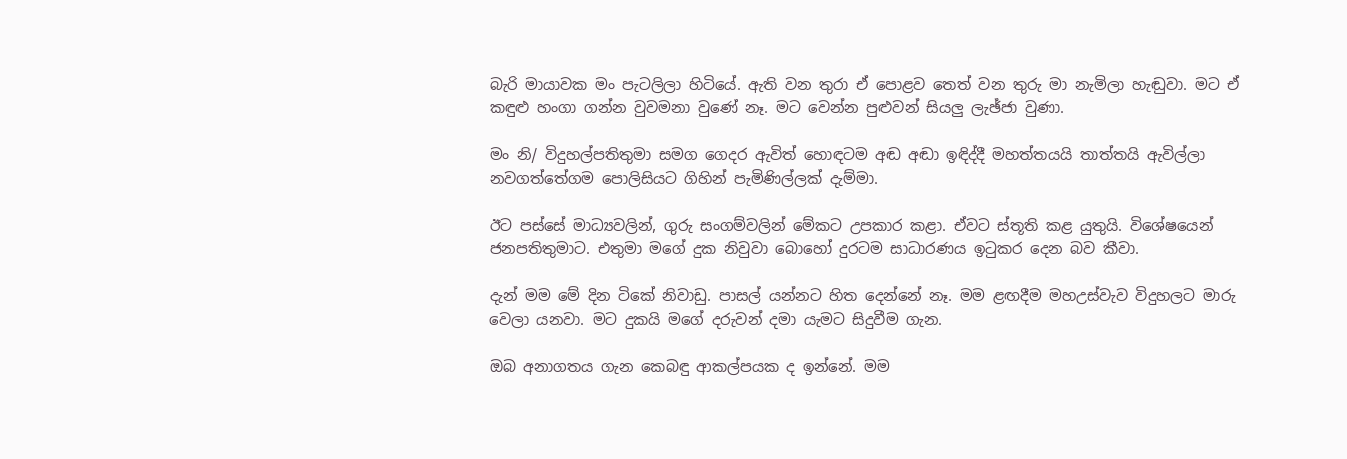බැරි මායාවක මං පැටලිලා හිටියේ. ඇති වන තුරා ඒ පොළව තෙත් වන තුරු මා නැමිලා හැඬුවා. මට ඒ කඳුළු හංගා ගන්න වුවමනා වුණේ නෑ. මට වෙන්න පුළුවන් සියලු ලැඡ්ජා වුණා.

මං නි/ විදුහල්පතිතුමා සමග ගෙදර ඇවිත් හොඳටම අඬ අඬා ඉඳිද්දී මහත්තයයි තාත්තයි ඇවිල්ලා නවගත්තේගම පොලිසියට ගිහින් පැමිණිල්ලක්‌ දැම්මා.

ඊට පස්‌සේ මාධ්‍යවලින්, ගුරු සංගම්වලින් මේකට උපකාර කළා. ඒවට ස්‌තූති කළ යුතුයි. විශේෂයෙන් ජනපතිතුමාට. එතුමා මගේ දුක නිවුවා බොහෝ දුරටම සාධාරණය ඉටුකර දෙන බව කීවා.

දැන් මම මේ දින ටිකේ නිවාඩු. පාසල් යන්නට හිත දෙන්නේ නෑ. මම ළඟදීම මහඋස්‌වැව විදුහලට මාරු වෙලා යනවා. මට දුකයි මගේ දරුවන් දමා යැමට සිදුවීම ගැන.

ඔබ අනාගතය ගැන කෙබඳු ආකල්පයක ද ඉන්නේ. මම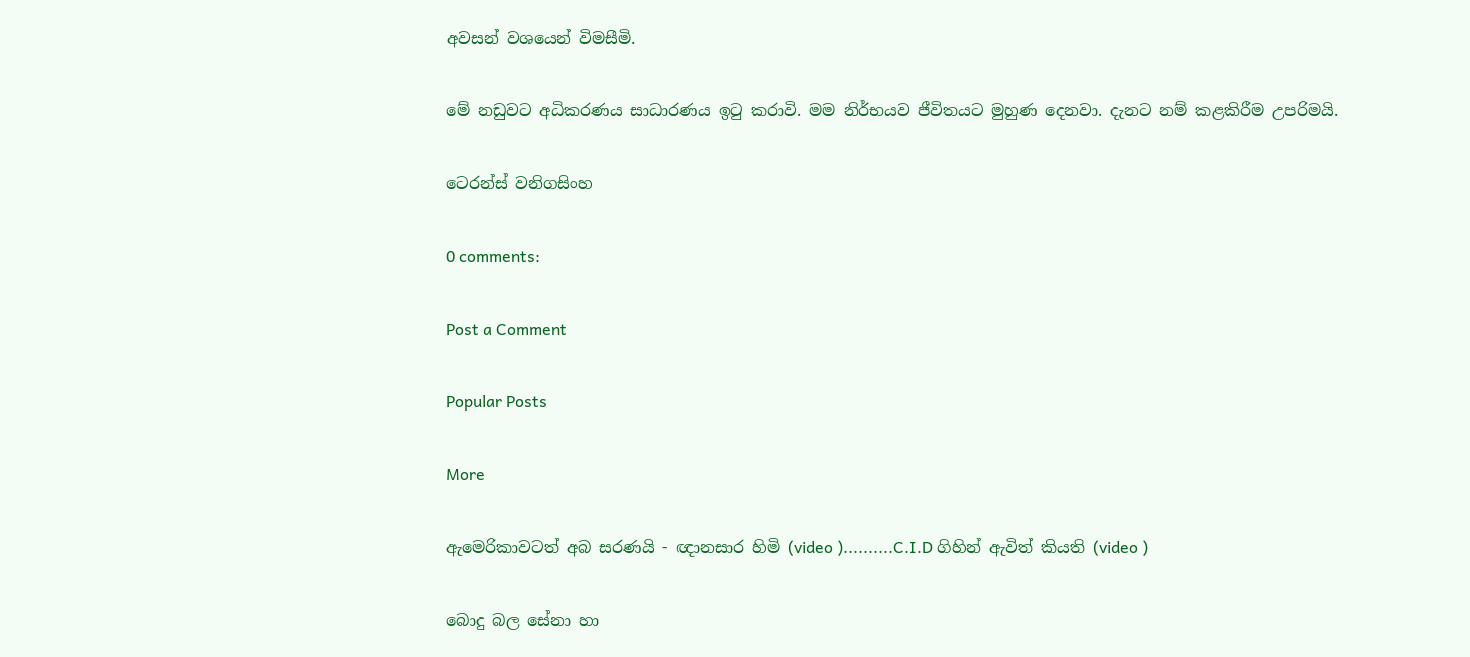අවසන් වශයෙන් විමසීමි.

මේ නඩුවට අධිකරණය සාධාරණය ඉටු කරාවි. මම නිර්භයව ජීවිතයට මුහුණ දෙනවා. දැනට නම් කළකිරීම උපරිමයි.

ටෙරන්ස්‌ වනිගසිංහ

0 comments:

Post a Comment

Popular Posts

More

ඇමෙරිකාවටත් අබ සරණයි - ඥානසාර හිමි (video )..........C.I.D ගිහින් ඇවිත් කියති (video )

බොදු බල සේනා හා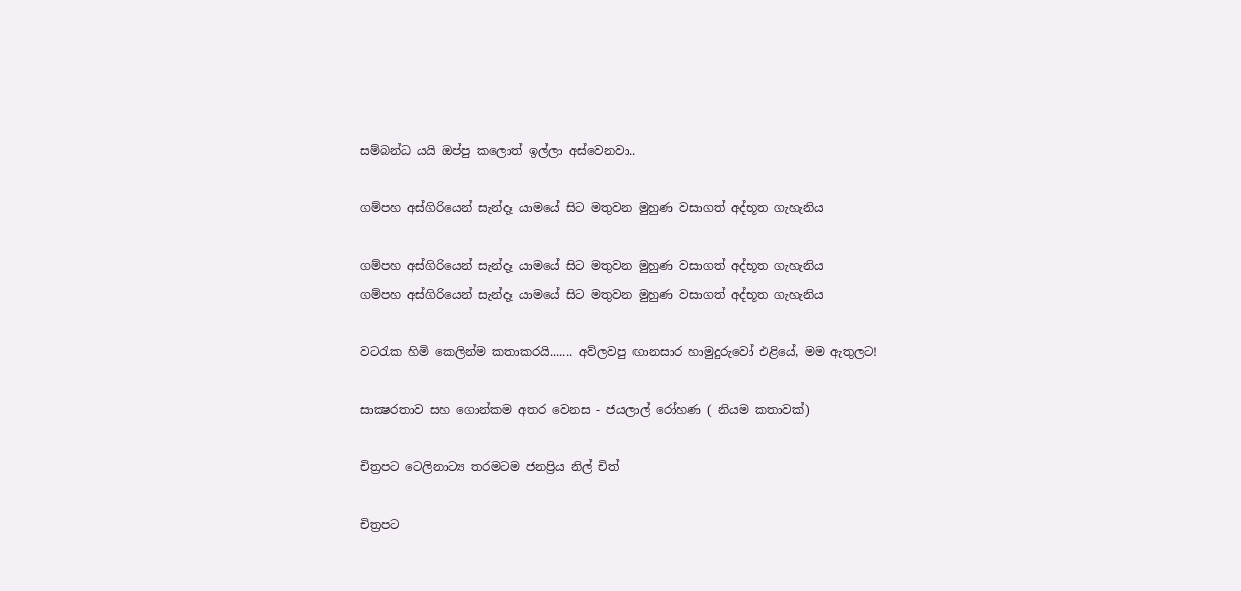සම්බන්ධ යයි ඔප්පු කලොත් ඉල්ලා අස්වෙනවා..

ගම්පහ අස්ගිරියෙන් සැන්දෑ යාමයේ සිට මතුවන මුහුණ වසාගත් අද්භූත ගැහැනිය

ගම්පහ අස්ගිරියෙන් සැන්දෑ යාමයේ සිට මතුවන මුහුණ වසාගත් අද්භූත ගැහැනිය
ගම්පහ අස්ගිරියෙන් සැන්දෑ යාමයේ සිට මතුවන මුහුණ වසාගත් අද්භූත ගැහැනිය

වටරැක හිමි කෙලින්ම කතාකරයි....... අව්ලවපු ඟානසාර හාමුදුරුවෝ එළියේ, මම ඇතුලට!

සාක්‍ෂරතාව සහ ගොන්කම අතර වෙනස - ජයලාල් රෝහණ ( නියම කතාවක්)

චිත්‍රපට ටෙලිනාට්‍ය තරමටම ජනප්‍රිය නිල් චිත්

චිත්‍රපට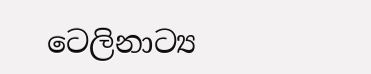ටෙලිනාට්‍ය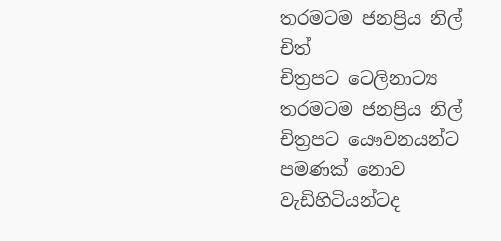තරමටම ජනප්‍රිය නිල් චිත්
චිත්‍රපට ටෙලිනාට්‍ය තරමටම ජනප්‍රිය නිල් චිත්‍රපට යෞවනයන්ට පමණක් නොව වැඩිහිටියන්ටද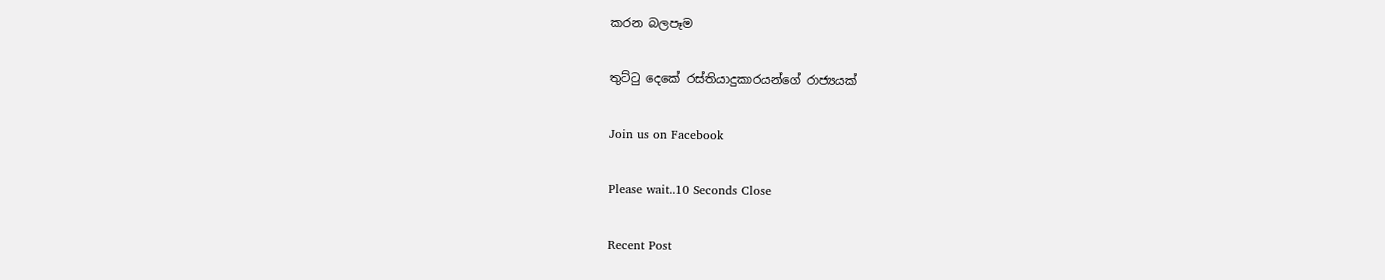කරන බලපෑම

තුට්ටු දෙකේ රස්තියාදුකාරයන්ගේ රාජ්‍යයක්

Join us on Facebook

Please wait..10 Seconds Close

Recent Post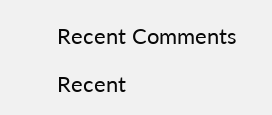Recent Comments

Recent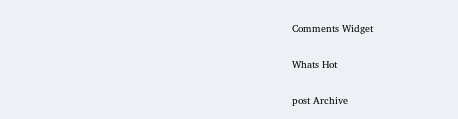Comments Widget

Whats Hot

post Archive